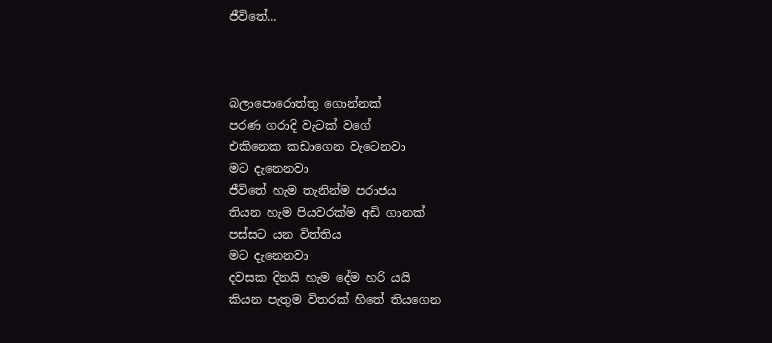ජීවිතේ...



බලාපොරොත්තු ගොන්නක්
පරණ ගරාදි වැටක් වගේ
එකිනෙක කඩාගෙන වැටෙනවා
මට දැනෙනවා
ජීවිතේ හැම තැනින්ම පරාජය
තියන හැම පියවරක්ම අඩි ගානක්
පස්සට යන විත්තිය
මට දැනෙනවා
දවසක දිනයි හැම දේම හරි යයි
කියන පැතුම විතරක් හිතේ තියගෙන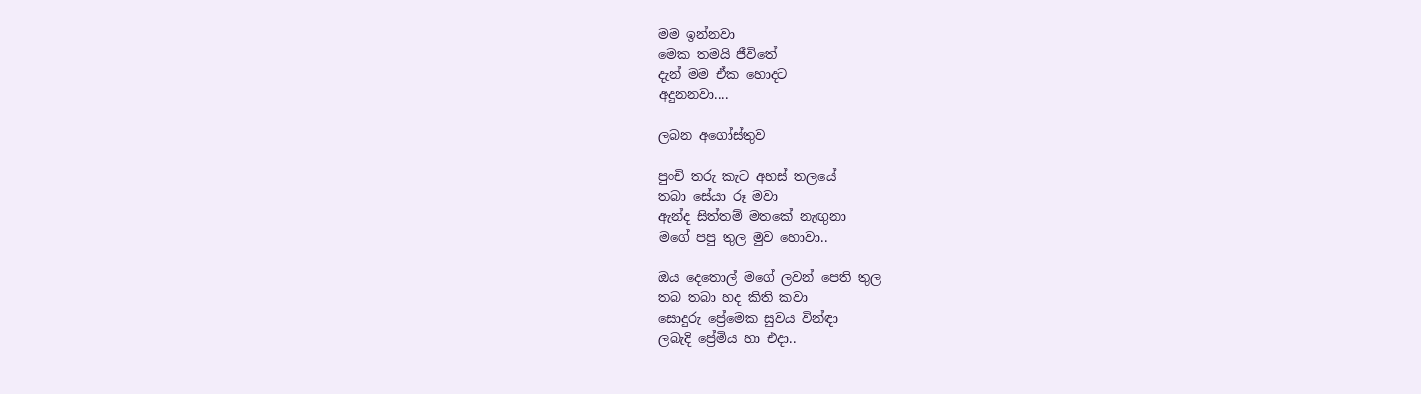මම ඉන්නවා
මෙක තමයි ජීවිතේ
දැන් මම ඒක හොදට
අදුනනවා....

ලබන අගෝස්තුව

පුංචි තරු කැට අහස් තලයේ
තබා සේයා රූ මවා
ඇන්ද සිත්තම් මතකේ නැඟුනා
මගේ පපු තුල මුව හොවා..

ඔය දෙතොල් මගේ ලවන් පෙති තුල
තබ තබා හද කිති කවා
සොදුරු ප්‍රේමෙක සුවය වින්ඳා
ලබැදි ප්‍රේමිය හා එදා..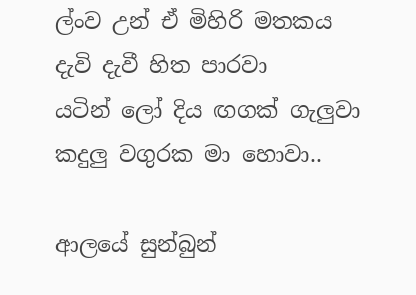ල්ංව උන් ඒ මිහිරි මතකය
දැවි දැවී හිත පාරවා
යටින් ලෝ දිය ඟගක් ගැලුවා
කදුලු වගුරක මා හොවා..

ආලයේ සුන්බුන්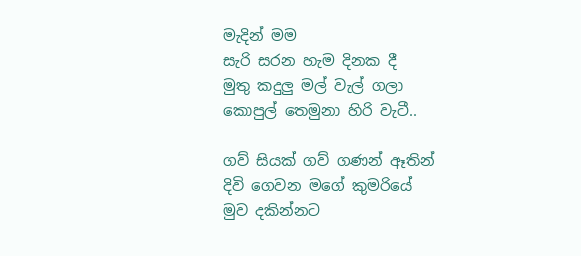මැදින් මම
සැරි සරන හැම දිනක දී
මුතු කදුලු මල් වැල් ගලා
කොපුල් තෙමුනා හිරි වැටී..

ගව් සියක් ගව් ගණන් ඈතින්
දිවි ගෙවන මගේ කුමරියේ
මුව දකින්නට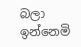බලා ඉන්නෙමි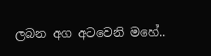ලබන අග අටවෙනි මහේ..